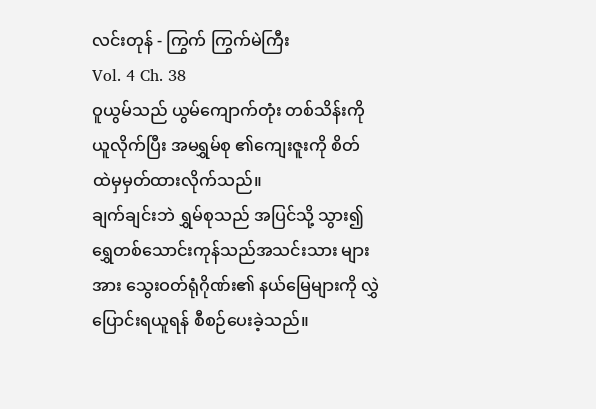လင်းတုန် - ကြွက် ကြွက်မဲကြီး
Vol. 4 Ch. 38
ဝူယွမ်သည် ယွမ်ကျောက်တုံး တစ်သိန်းကို ယူလိုက်ပြီး အမရွှမ်စု ၏ကျေးဇူးကို စိတ်ထဲမှမှတ်ထားလိုက်သည်။
ချက်ချင်းဘဲ ရွှမ်စုသည် အပြင်သို့ သွား၍ ရွှေတစ်သောင်းကုန်သည်အသင်းသား များအား သွေးဝတ်ရုံဂိုဏ်း၏ နယ်မြေများကို လွှဲပြောင်းရယူရန် စီစဉ်ပေးခဲ့သည်။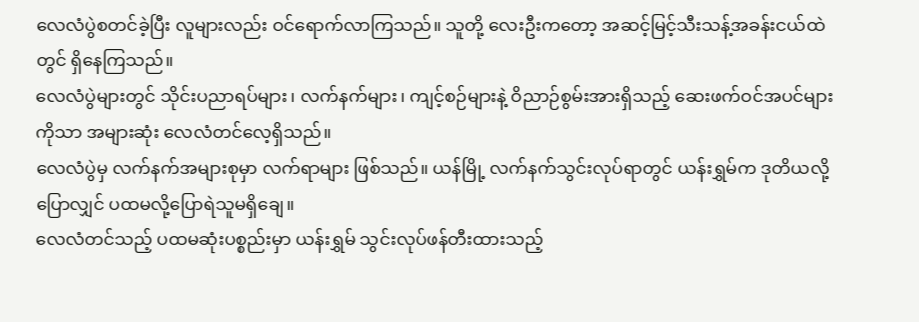လေလံပွဲစတင်ခဲ့ပြီး လူများလည်း ဝင်ရောက်လာကြသည်။ သူတို့ လေးဦးကတော့ အဆင့်မြင့်သီးသန့်အခန်းငယ်ထဲတွင် ရှိနေကြသည်။
လေလံပွဲများတွင် သိုင်းပညာရပ်များ၊ လက်နက်များ၊ ကျင့်စဉ်များနဲ့ ဝိညာဉ်စွမ်းအားရှိသည့် ဆေးဖက်ဝင်အပင်များကိုသာ အများဆုံး လေလံတင်လေ့ရှိသည်။
လေလံပွဲမှ လက်နက်အများစုမှာ လက်ရာများ ဖြစ်သည်။ ယန်မြို့ လက်နက်သွင်းလုပ်ရာတွင် ယန်းရွှမ်က ဒုတိယလို့ပြောလျှင် ပထမလို့ပြောရဲသူမရှိချေ။
လေလံတင်သည့် ပထမဆုံးပစ္စည်းမှာ ယန်းရွှမ် သွင်းလုပ်ဖန်တီးထားသည့်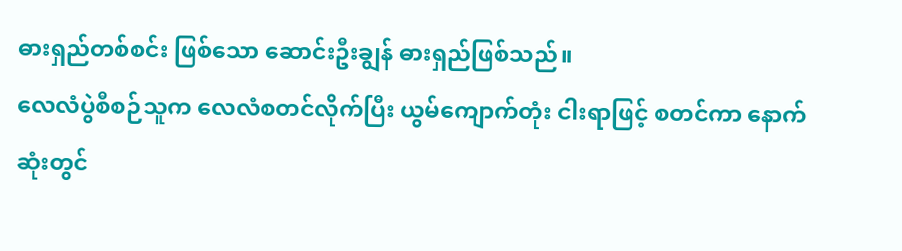ဓားရှည်တစ်စင်း ဖြစ်သော ဆောင်းဦးချွန် ဓားရှည်ဖြစ်သည်။
လေလံပွဲစီစဉ်သူက လေလံစတင်လိုက်ပြီး ယွမ်ကျောက်တုံး ငါးရာဖြင့် စတင်ကာ နောက်ဆုံးတွင်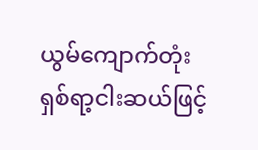ယွမ်ကျောက်တုံး ရှစ်ရာ့ငါးဆယ်ဖြင့်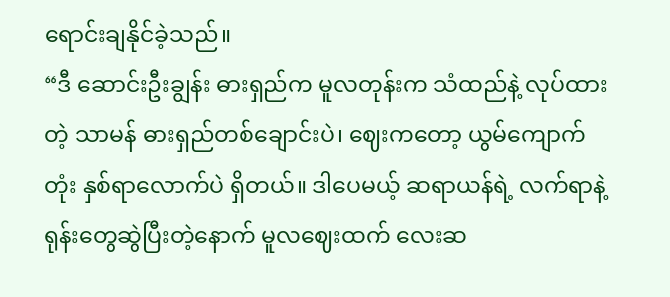ရောင်းချနိုင်ခဲ့သည်။
“ဒီ ဆောင်းဦးချွန်း ဓားရှည်က မူလတုန်းက သံထည်နဲ့ လုပ်ထားတဲ့ သာမန် ဓားရှည်တစ်ချောင်းပဲ၊ ဈေးကတော့ ယွမ်ကျောက်တုံး နှစ်ရာလောက်ပဲ ရှိတယ်။ ဒါပေမယ့် ဆရာယန်ရဲ့ လက်ရာနဲ့ ရုန်းတွေဆွဲပြီးတဲ့နောက် မူလဈေးထက် လေးဆ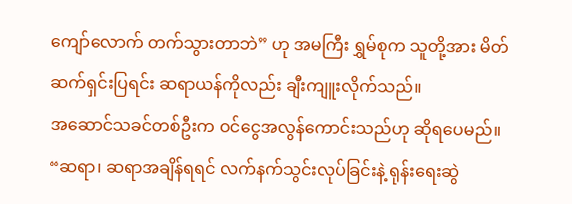ကျော်လောက် တက်သွားတာဘဲ” ဟု အမကြီး ရွှမ်စုက သူတို့အား မိတ်ဆက်ရှင်းပြရင်း ဆရာယန်ကိုလည်း ချီးကျူးလိုက်သည်။
အဆောင်သခင်တစ်ဦးက ဝင်ငွေအလွန်ကောင်းသည်ဟု ဆိုရပေမည်။
“ဆရာ၊ ဆရာအချိန်ရရင် လက်နက်သွင်းလုပ်ခြင်းနဲ့ ရုန်းရေးဆွဲ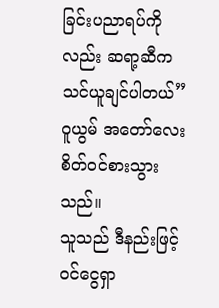ခြင်းပညာရပ်ကိုလည်း ဆရာ့ဆီက သင်ယူချင်ပါတယ်”
ဝူယွမ် အတော်လေး စိတ်ဝင်စားသွားသည်။
သူသည် ဒီနည်းဖြင့် ဝင်ငွေရှာ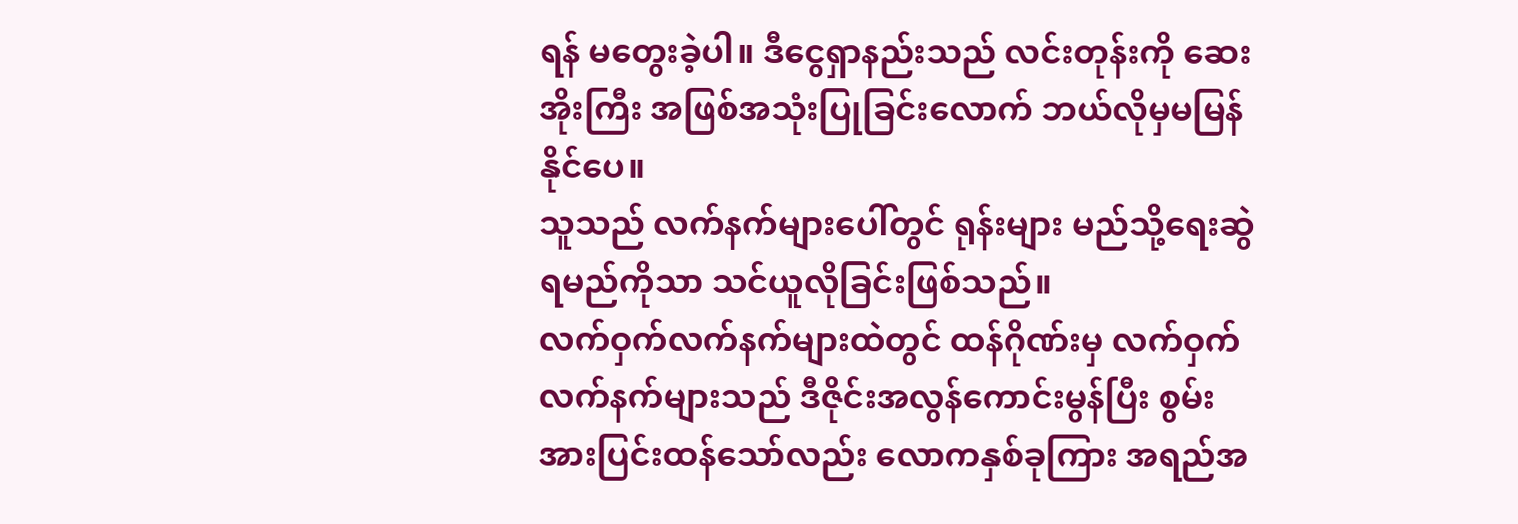ရန် မတွေးခဲ့ပါ။ ဒီငွေရှာနည်းသည် လင်းတုန်းကို ဆေးအိုးကြီး အဖြစ်အသုံးပြုခြင်းလောက် ဘယ်လိုမှမမြန်နိုင်ပေ။
သူသည် လက်နက်များပေါ်တွင် ရုန်းများ မည်သို့ရေးဆွဲရမည်ကိုသာ သင်ယူလိုခြင်းဖြစ်သည်။
လက်ဝှက်လက်နက်များထဲတွင် ထန်ဂိုဏ်းမှ လက်ဝှက်လက်နက်များသည် ဒီဇိုင်းအလွန်ကောင်းမွန်ပြီး စွမ်းအားပြင်းထန်သော်လည်း လောကနှစ်ခုကြား အရည်အ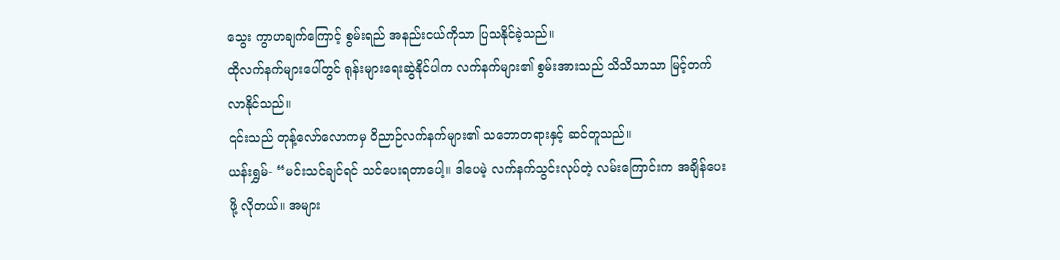သွေး ကွာဟချက်ကြောင့် စွမ်းရည် အနည်းငယ်ကိုသာ ပြသနိုင်ခဲ့သည်။
ထိုလက်နက်များပေါ်တွင် ရုန်းများရေးဆွဲနိုင်ပါက လက်နက်များ၏ စွမ်းအားသည် သိသိသာသာ မြင့်တက်လာနိုင်သည်။
၎င်းသည် တုန့်လော်လောကမှ ဝိညာဉ်လက်နက်များ၏ သဘောတရားနှင့် ဆင်တူသည်။
ယန်းရွှမ်- “မင်းသင်ချင်ရင် သင်ပေးရတာပေါ့။ ဒါပေမဲ့ လက်နက်သွင်းလုပ်တဲ့ လမ်းကြောင်းက အချိန်ပေးဖို့ လိုတယ်။ အများ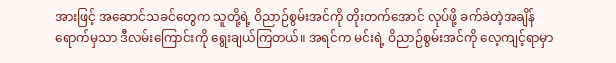အားဖြင့် အဆောင်သခင်တွေက သူတို့ရဲ့ ဝိညာဉ်စွမ်းအင်ကို တိုးတက်အောင် လုပ်ဖို့ ခက်ခဲတဲ့အချိန်ရောက်မှသာ ဒီလမ်းကြောင်းကို ရွေးချယ်ကြတယ်။ အရင်က မင်းရဲ့ ဝိညာဉ်စွမ်းအင်ကို လေ့ကျင့်ရာမှာ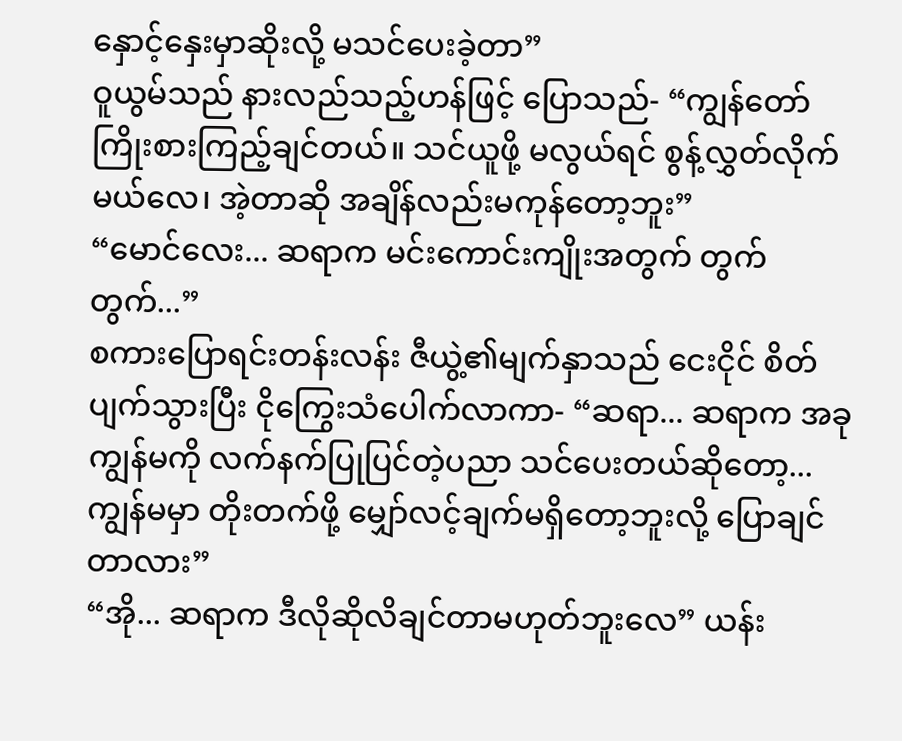နှောင့်နှေးမှာဆိုးလို့ မသင်ပေးခဲ့တာ”
ဝူယွမ်သည် နားလည်သည့်ဟန်ဖြင့် ပြောသည်- “ကျွန်တော် ကြိုးစားကြည့်ချင်တယ်။ သင်ယူဖို့ မလွယ်ရင် စွန့်လွှတ်လိုက်မယ်လေ၊ အဲ့တာဆို အချိန်လည်းမကုန်တော့ဘူး”
“မောင်လေး... ဆရာက မင်းကောင်းကျိုးအတွက် တွက် တွက်...”
စကားပြောရင်းတန်းလန်း ဇီယွဲ့၏မျက်နှာသည် ငေးငိုင် စိတ်ပျက်သွားပြီး ငိုကြွေးသံပေါက်လာကာ- “ဆရာ... ဆရာက အခု ကျွန်မကို လက်နက်ပြုပြင်တဲ့ပညာ သင်ပေးတယ်ဆိုတော့... ကျွန်မမှာ တိုးတက်ဖို့ မျှော်လင့်ချက်မရှိတော့ဘူးလို့ ပြောချင်တာလား”
“အို... ဆရာက ဒီလိုဆိုလိချင်တာမဟုတ်ဘူးလေ” ယန်း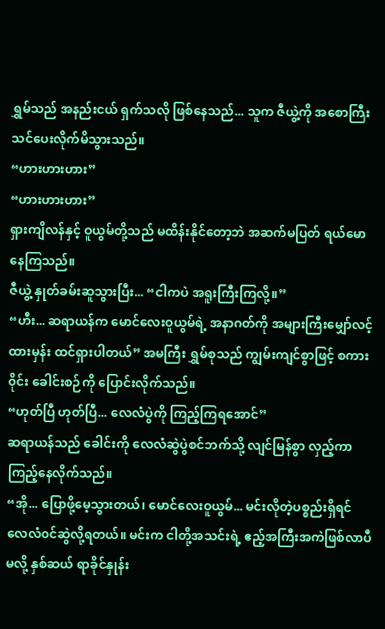ရွှမ်သည် အနည်းငယ် ရှက်သလို ဖြစ်နေသည်... သူက ဇီယွဲ့ကို အစောကြီး သင်ပေးလိုက်မိသွားသည်။
“ဟားဟားဟား”
“ဟားဟားဟား”
ရှားကျိလန်နှင့် ဝူယွမ်တို့သည် မထိန်းနိုင်တော့ဘဲ အဆက်မပြတ် ရယ်မောနေကြသည်။
ဇီယွဲ့ နှုတ်ခမ်းဆူသွားပြီး... “ငါကပဲ အရူးကြီးကြလို့။”
“ဟီး... ဆရာယန်က မောင်လေးဝူယွမ်ရဲ့ အနာဂတ်ကို အများကြီးမျှော်လင့်ထားမှန်း ထင်ရှားပါတယ်” အမကြီး ရွှမ်စုသည် ကျွမ်းကျင်စွာဖြင့် စကား၀ိုင်း ခေါင်းစဉ်ကို ပြောင်းလိုက်သည်။
“ဟုတ်ပြီ ဟုတ်ပြီ... လေလံပွဲကို ကြည့်ကြရအောင်”
ဆရာယန်သည် ခေါင်းကို လေလံဆွဲပွဲစင်ဘက်သို့ လျင်မြန်စွာ လှည့်ကာ ကြည့်နေလိုက်သည်။
“အို... ပြောဖို့မေ့သွားတယ်၊ မောင်လေးဝူယွမ်... မင်းလိုတဲ့ပစ္စည်းရှိရင် လေလံ၀င်ဆွဲလို့ရတယ်။ မင်းက ငါတို့အသင်းရဲ့ ဧည့်အကြီးအကဲဖြစ်လာပီမလို့ နှစ်ဆယ် ရာခိုင်နှုန်း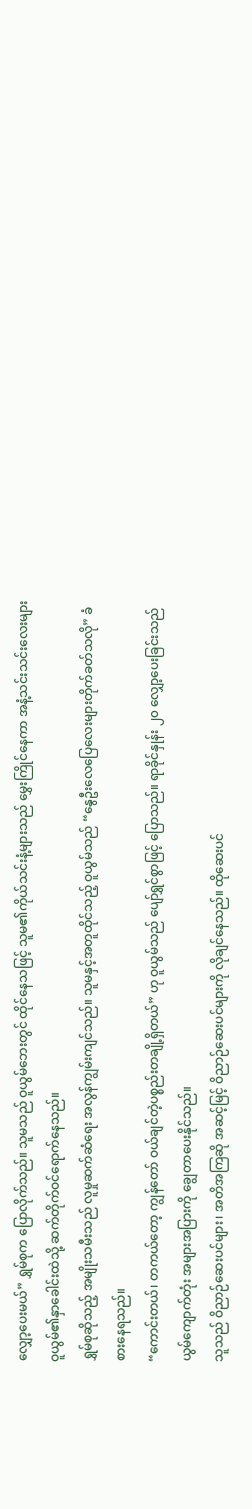လျှော့ပေးမယ်” ရွှမ်စုက ပြောလိုက်သည်။ သူမသည် ဝူယွမ်ဘေးတွင် ထိုင်နေသဖြင့် သူမ၏ကိုယ်သင်းနံ့များသည် မွှေးကြိုင်နေကာ အနံ့သင်းသင်းလေးများ ဝူယွမ်၏နှာခေါင်းထဲသို့ ဆက်တိုက်ဝင်ရောက်နေသည်။
ရွှမ်စုဆိုသည့် အမျိုးသမီးသည် လူမှုဆက်ဆံရေး အလွန်ကျွမ်းကျင်သည်။ သူမနှင့်အတူထိုင်သည့် ဝူယွမ်သည် “နွေဦးလေပြေလေးများတိုက်ခတ်သလို” ခံစားနေရသည်။
“ကောင်းတယ်၊ တကယ်တော့ ကျွန်တော် ဝယ်ချင်တဲ့ပစ္စည်းတချို့ရှိတယ်” ဟု ဝူယွမ်သည် ပျော်ရွှင်စွာဖြင့် ပြောသည်။ ရာခိုင်နှုန်း ၂၀ လျှော့ပေးခြင်းသည် ယွမ်ကျောက်တုံး အများအပြားကို ချွေတာပေးနိုင်သည်။
သူသည် ဝိညာဉ်ဆေးပင်များ၊ အတိအကြဆို အဆင့်မြင့် ဝိညာဉ်ဆေးပင်များကို လိုချင်နေသည်။ ထိုဆေးပင်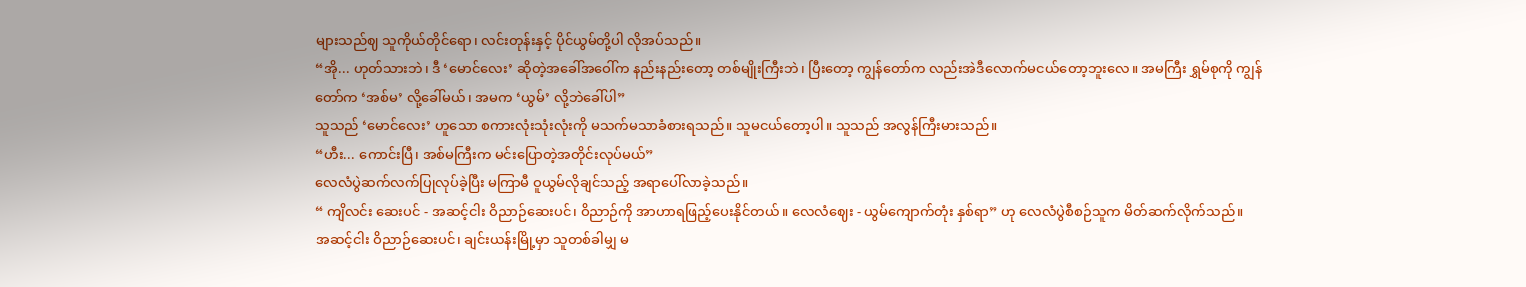များသည်ဈ သူကိုယ်တိုင်ရော၊ လင်းတုန်းနှင့် ပိုင်ယွမ်တို့ပါ လိုအပ်သည်။
“အို... ဟုတ်သားဘဲ၊ ဒီ ‘မောင်လေး’ ဆိုတဲ့အခေါ်အဝေါ်က နည်းနည်းတော့ တစ်မျိုးကြီးဘဲ၊ ပြီးတော့ ကျွန်တော်က လည်းအဲဒီလောက်မငယ်တော့ဘူးလေ။ အမကြီး ရွှမ်စုကို ကျွန်တော်က ‘အစ်မ’ လို့ခေါ်မယ်၊ အမက ‘ယွမ်’ လို့ဘဲခေါ်ပါ”
သူသည် ‘မောင်လေး’ ဟူသော စကားလုံးသုံးလုံးကို မသက်မသာခံစားရသည်။ သူမငယ်တော့ပါ။ သူသည် အလွန်ကြီးမားသည်။
“ဟီး... ကောင်းပြီ၊ အစ်မကြီးက မင်းပြောတဲ့အတိုင်းလုပ်မယ်”
လေလံပွဲဆက်လက်ပြုလုပ်ခဲ့ပြီး မကြာမီ ဝူယွမ်လိုချင်သည့် အရာပေါ်လာခဲ့သည်။
“ ကျိလင်း ဆေးပင် - အဆင့်ငါး ဝိညာဉ်ဆေးပင်၊ ဝိညာဉ်ကို အာဟာရဖြည့်ပေးနိုင်တယ်။ လေလံဈေး - ယွမ်ကျောက်တုံး နှစ်ရာ” ဟု လေလံပွဲစီစဉ်သူက မိတ်ဆက်လိုက်သည်။
အဆင့်ငါး ဝိညာဉ်ဆေးပင်၊ ချင်းယန်းမြို့မှာ သူတစ်ခါမျှ မ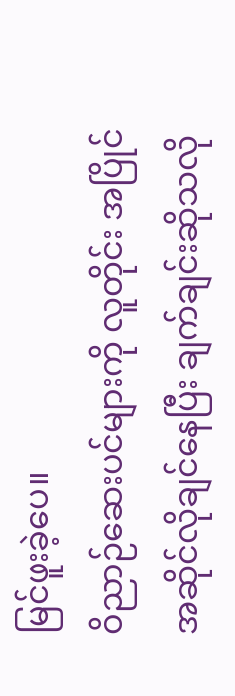မြင်ဖူးခဲ့ပေ။
ဝိညာဉ်ဆေးပင်များကို လူတိုင်း အပြိုင်အဆိုင်လိုချင်နေပြီး ချက်ချင်းဆိုသလို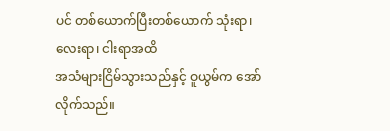ပင် တစ်ယောက်ပြီးတစ်ယောက် သုံးရာ၊ လေးရာ၊ ငါးရာအထိ
အသံများငြိမ်သွားသည်နှင့် ဝူယွမ်က အော်လိုက်သည်။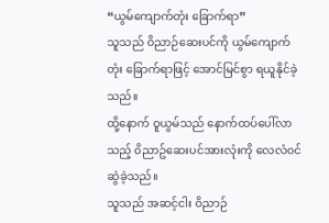“ယွမ်ကျောက်တုံး ခြောက်ရာ”
သူသည် ဝိညာဉ်ဆေးပင်ကို ယွမ်ကျောက်တုံး ခြောက်ရာဖြင့် အောင်မြင်စွာ ရယူနိုင်ခဲ့သည်။
ထို့နောက် ဝူယွမ်သည် နောက်ထပ်ပေါ်လာသည့် ၀ိညာဥ်ဆေးပင်အားလုံးကို လေလံ၀င်ဆွဲခဲ့သည်။
သူသည် အဆင့်ငါး ဝိညာဉ်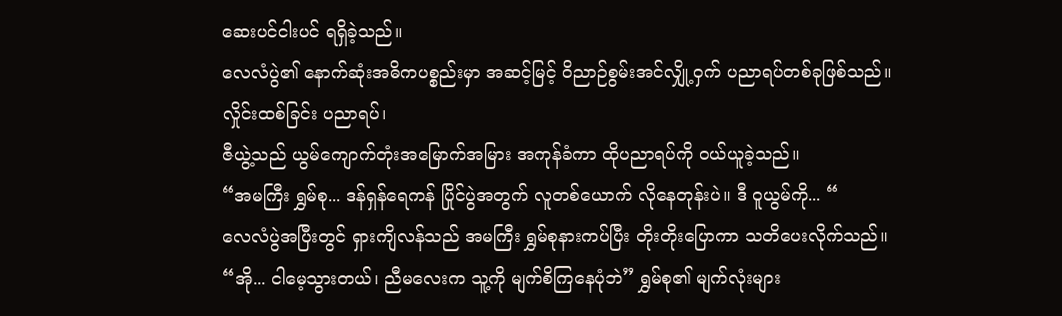ဆေးပင်ငါးပင် ရရှိခဲ့သည်။
လေလံပွဲ၏ နောက်ဆုံးအဓိကပစ္စည်းမှာ အဆင့်မြင့် ဝိညာဉ်စွမ်းအင်လျှို့ဝှက် ပညာရပ်တစ်ခုဖြစ်သည်။
လှိုင်းထစ်ခြင်း ပညာရပ်၊
ဇီယွဲ့သည် ယွမ်ကျောက်တုံးအမြောက်အမြား အကုန်ခံကာ ထိုပညာရပ်ကို ဝယ်ယူခဲ့သည်။
“အမကြီး ရွှမ်စု... ဒန်ရှန်ရေကန် ပြိုင်ပွဲအတွက် လူတစ်ယောက် လိုနေတုန်းပဲ။ ဒီ ဝူယွမ်ကို... “
လေလံပွဲအပြီးတွင် ရှားကျိလန်သည် အမကြီး ရွှမ်စုနားကပ်ပြီး တိုးတိုးပြောကာ သတိပေးလိုက်သည်။
“အို... ငါမေ့သွားတယ်၊ ညီမလေးက သူ့ကို မျက်စိကြနေပုံဘဲ” ရွှမ်စု၏ မျက်လုံးများ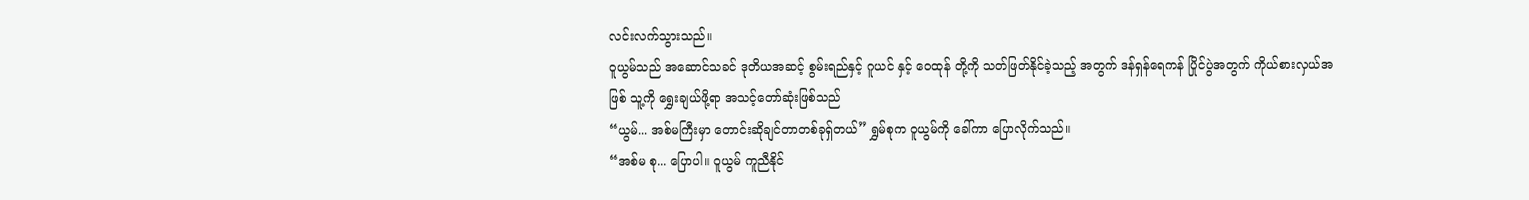လင်းလက်သွားသည်။
ဝူယွမ်သည် အဆောင်သခင် ဒုတိယအဆင့် စွမ်းရည်နှင့် ဂူယင် နှင့် ဝေထုန် တို့ကို သတ်ဖြတ်နိုင်ခဲ့သည့် အတွက် ဒန်ရှန်ရေကန် ပြိုင်ပွဲအတွက် ကိုယ်စားလှယ်အဖြစ် သူ့ကို ရွှေးချယ်ဖို့ရာ အသင့်တော်ဆုံးဖြစ်သည်
“ယွမ်... အစ်မကြီးမှာ တောင်းဆိုချင်တာတစ်ခုရှ်တယ်” ရွှမ်စုက ဝူယွမ်ကို ခေါ်ကာ ပြောလိုက်သည်။
“အစ်မ စု... ပြောပါ။ ဝူယွမ် ကူညီနိုင်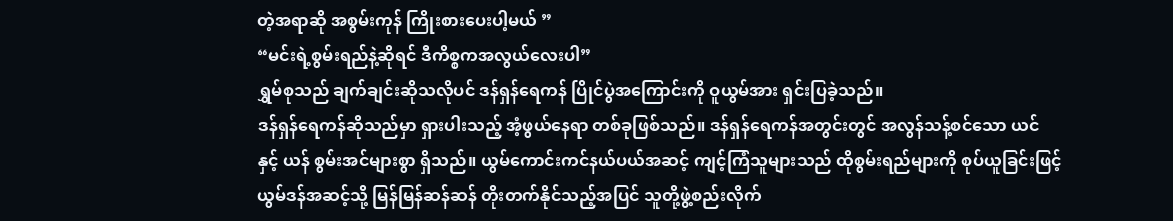တဲ့အရာဆို အစွမ်းကုန် ကြိုးစားပေးပါ့မယ် ”
“မင်းရဲ့စွမ်းရည်နဲ့ဆိုရင် ဒီကိစ္စကအလွယ်လေးပါ”
ရွှမ်စုသည် ချက်ချင်းဆိုသလိုပင် ဒန်ရှန်ရေကန် ပြိုင်ပွဲအကြောင်းကို ဝူယွမ်အား ရှင်းပြခဲ့သည်။
ဒန်ရှန်ရေကန်ဆိုသည်မှာ ရှားပါးသည့် အံ့ဖွယ်နေရာ တစ်ခုဖြစ်သည်။ ဒန်ရှန်ရေကန်အတွင်းတွင် အလွန်သန့်စင်သော ယင် နှင့် ယန် စွမ်းအင်များစွာ ရှိသည်။ ယွမ်ကောင်းကင်နယ်ပယ်အဆင့် ကျင့်ကြံသူများသည် ထိုစွမ်းရည်များကို စုပ်ယူခြင်းဖြင့် ယွမ်ဒန်အဆင့်သို့ မြန်မြန်ဆန်ဆန် တိုးတက်နိုင်သည့်အပြင် သူတို့ဖွဲ့စည်းလိုက်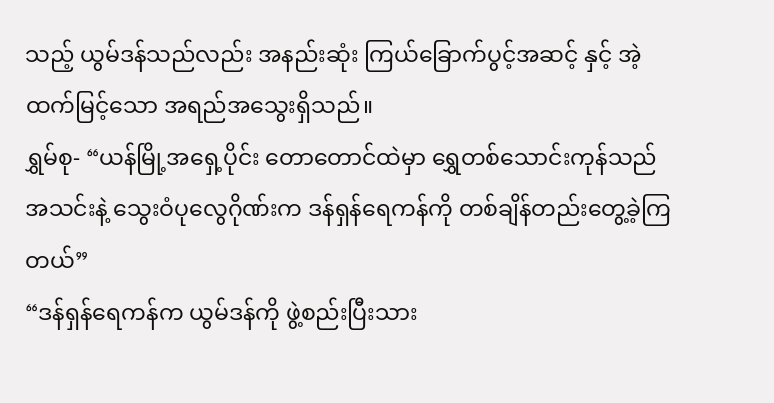သည့် ယွမ်ဒန်သည်လည်း အနည်းဆုံး ကြယ်ခြောက်ပွင့်အဆင့် နှင့် အဲ့ထက်မြင့်သော အရည်အသွေးရှိသည်။
ရွှမ်စု- “ယန်မြို့အရှေ့ပိုင်း တောတောင်ထဲမှာ ရွှေတစ်သောင်းကုန်သည်အသင်းနဲ့ သွေးဝံပုလွေဂိုဏ်းက ဒန်ရှန်ရေကန်ကို တစ်ချိန်တည်းတွေ့ခဲ့ကြတယ်”
“ဒန်ရှန်ရေကန်က ယွမ်ဒန်ကို ဖွဲ့စည်းပြီးသား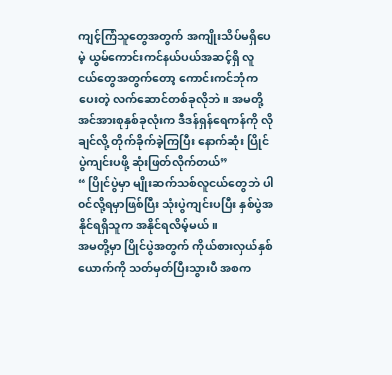ကျင့်ကြံသူတွေအတွက် အကျိုးသိပ်မရှိပေမဲ့ ယွမ်ကောင်းကင်နယ်ပယ်အဆင့်ရှိ လူငယ်တွေအတွက်တော့ ကောင်းကင်ဘုံကပေးတဲ့ လက်ဆောင်တစ်ခုလိုဘဲ။ အမတို့ အင်အားစုနှစ်ခုလုံးက ဒီဒန်ရှန်ရေကန်ကို လိုချင်လို့ တိုက်ခိုက်ခဲ့ကြပြီး နောက်ဆုံး ပြိုင်ပွဲကျင်းပဖို့ ဆုံးဖြတ်လိုက်တယ်”
“ ပြိုင်ပွဲမှာ မျိုးဆက်သစ်လူငယ်တွေဘဲ ပါ၀င်လို့ရမှာဖြစ်ပြီး သုံးပွဲကျင်းပပြီး နှစ်ပွဲအနိုင်ရရှိသူက အနိုင်ရလိမ့်မယ်။
အမတို့မှာ ပြိုင်ပွဲအတွက် ကိုယ်စားလှယ်နှစ်ယောက်ကို သတ်မှတ်ပြီးသွားပီ အစက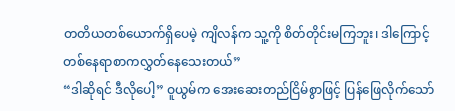တတိယတစ်ယောက်ရှိပေမဲ့ ကျိလန်က သူ့ကို စိတ်တိုင်းမကြဘူး၊ ဒါကြောင့် တစ်နေရာစာကလွှတ်နေသေးတယ်”
“ဒါဆိုရင် ဒီလိုပေါ့” ဝူယွမ်က အေးဆေးတည်ငြိမ်စွာဖြင့် ပြန်ဖြေလိုက်သော်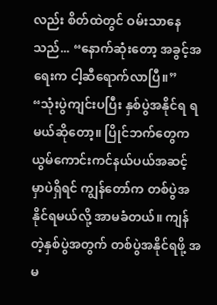လည်း စိတ်ထဲတွင် ဝမ်းသာနေသည်... “နောက်ဆုံးတော့ အခွင့်အရေးက ငါ့ဆီရောက်လာပြီ။”
“သုံးပွဲကျင်းပပြီး နှစ်ပွဲအနိုင်ရ ရမယ်ဆိုတော့။ ပြိုင်ဘက်တွေက ယွမ်ကောင်းကင်နယ်ပယ်အဆင့် မှာပဲရှိရင် ကျွန်တော်က တစ်ပွဲအနိုင်ရမယ်လို့ အာမခံတယ်။ ကျန်တဲ့နှစ်ပွဲအတွက် တစ်ပွဲအနိုင်ရဖို့ အမ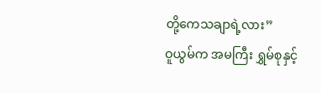တို့ကေသချာရဲ့လား”
ဝူယွမ်က အမကြီး ရွှမ်စုနှင့်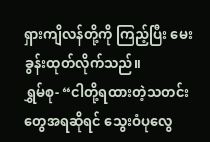ရှားကျိလန်တို့ကို ကြည့်ပြီး မေးခွန်းထုတ်လိုက်သည်။
ရွှမ်စု- “ငါတို့ရထားတဲ့သတင်းတွေအရဆိုရင် သွေးဝံပုလွေ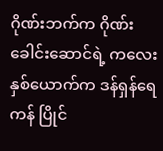ဂိုဏ်းဘက်က ဂိုဏ်းခေါင်းဆောင်ရဲ့ ကလေးနှစ်ယောက်က ဒန်ရှန်ရေကန် ပြိုင်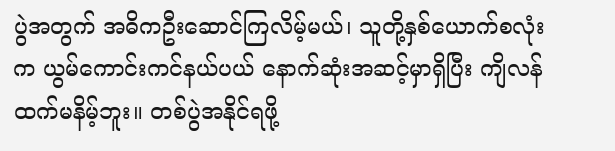ပွဲအတွက် အဓိကဦးဆောင်ကြလိမ့်မယ်၊ သူတို့နှစ်ယောက်စလုံးက ယွမ်ကောင်းကင်နယ်ပယ် နောက်ဆုံးအဆင့်မှာရှိပြီး ကျိလန်ထက်မနိမ့်ဘူး။ တစ်ပွဲအနိုင်ရဖို့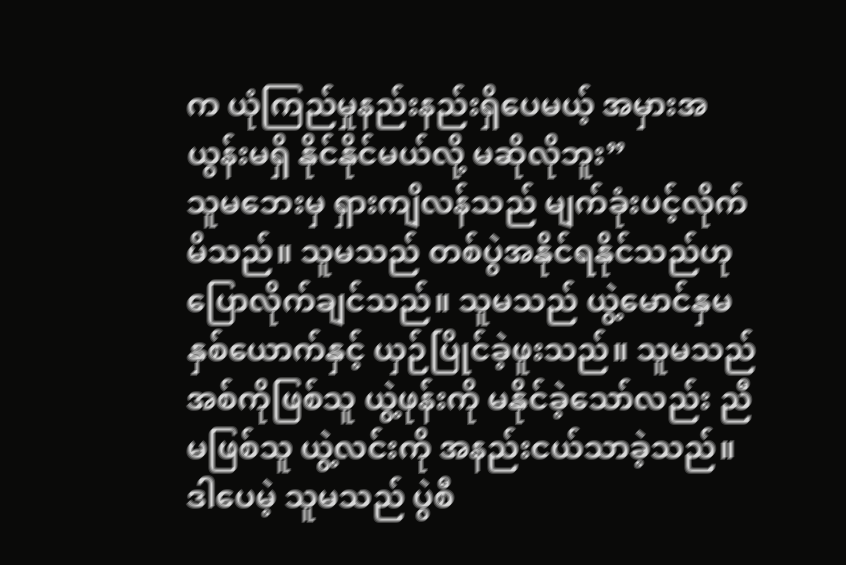က ယုံကြည်မှုနည်းနည်းရှိပေမယ့် အမှားအယွန်းမရှိ နိုင်နိုင်မယ်လို့ မဆိုလိုဘူး”
သူမဘေးမှ ရှားကျိလန်သည် မျက်ခုံးပင့်လိုက်မိသည်။ သူမသည် တစ်ပွဲအနိုင်ရနိုင်သည်ဟု ပြောလိုက်ချင်သည်။ သူမသည် ယွဲ့မောင်နှမနှစ်ယောက်နှင့် ယှဉ်ပြိုင်ခဲ့ဖူးသည်။ သူမသည် အစ်ကိုဖြစ်သူ ယွဲ့ဖုန်းကို မနိုင်ခဲ့သော်လည်း ညီမဖြစ်သူ ယွဲ့လင်းကို အနည်းငယ်သာခဲ့သည်။ ဒါပေမဲ့ သူမသည် ပွဲစီ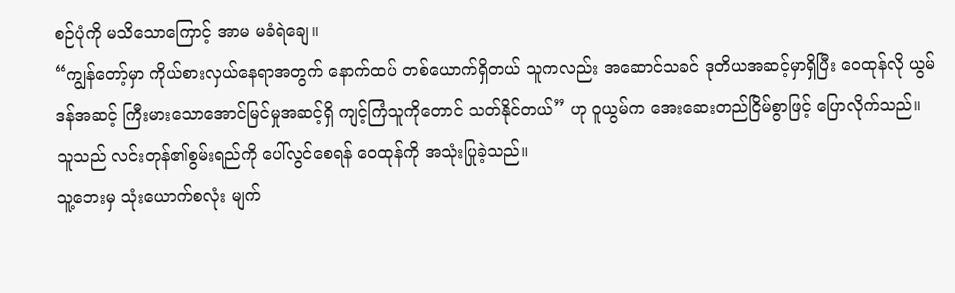စဉ်ပုံကို မသိသောကြောင့် အာမ မခံရဲချေ။
“ကျွန်တော့်မှာ ကိုယ်စားလှယ်နေရာအတွက် နောက်ထပ် တစ်ယောက်ရှိတယ် သူကလည်း အဆောင်သခင် ဒုတိယအဆင့်မှာရှိပြီး ဝေထုန်လို ယွမ်ဒန်အဆင့် ကြီးမားသောအောင်မြင်မှုအဆင့်ရှိ ကျင့်ကြံသူကိုတောင် သတ်နိုင်တယ်” ဟု ဝူယွမ်က အေးဆေးတည်ငြိမ်စွာဖြင့် ပြောလိုက်သည်။
သူသည် လင်းတုန်၏စွမ်းရည်ကို ပေါ်လွင်စေရန် ဝေထုန်ကို အသုံးပြုခဲ့သည်။
သူ့ဘေးမှ သုံးယောက်စလုံး မျက်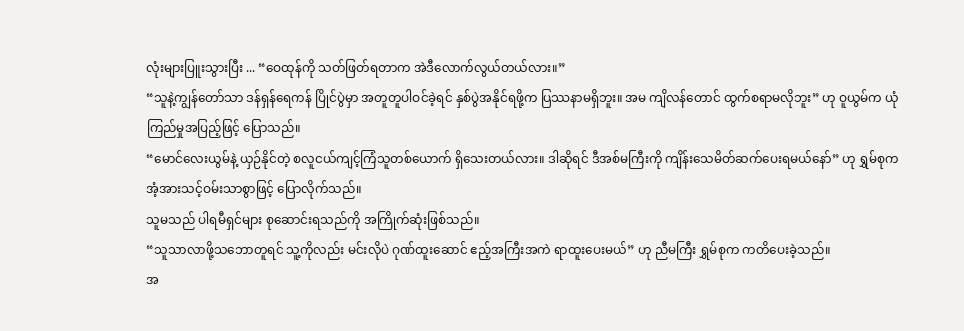လုံးများပြူးသွားပြီး ... “ဝေထုန်ကို သတ်ဖြတ်ရတာက အဲဒီလောက်လွယ်တယ်လား။”
“သူနဲ့ကျွန်တော်သာ ဒန်ရှန်ရေကန် ပြိုင်ပွဲမှာ အတူတူပါဝင်ခဲ့ရင် နှစ်ပွဲအနိုင်ရဖို့က ပြဿနာမရှိဘူး။ အမ ကျိလန်တောင် ထွက်စရာမလိုဘူး” ဟု ဝူယွမ်က ယုံကြည်မှုအပြည့်ဖြင့် ပြောသည်။
“မောင်လေးယွမ်နဲ့ ယှဉ်နိုင်တဲ့ စလူငယ်ကျင့်ကြံသူတစ်ယောက် ရှိသေးတယ်လား။ ဒါဆိုရင် ဒီအစ်မကြီးကို ကျိန်းသေမိတ်ဆက်ပေးရမယ်နော်” ဟု ရွှမ်စုက အံ့အားသင့်ဝမ်းသာစွာဖြင့် ပြောလိုက်သည်။
သူမသည် ပါရမီရှင်များ စုဆောင်းရသည်ကို အကြိုက်ဆုံးဖြစ်သည်။
“သူသာလာဖို့သဘောတူရင် သူ့ကိုလည်း မင်းလိုပဲ ဂုဏ်ထူးဆောင် ဧည့်အကြီးအကဲ ရာထူးပေးမယ်” ဟု ညီမကြီး ရွှမ်စုက ကတိပေးခဲ့သည်။
အ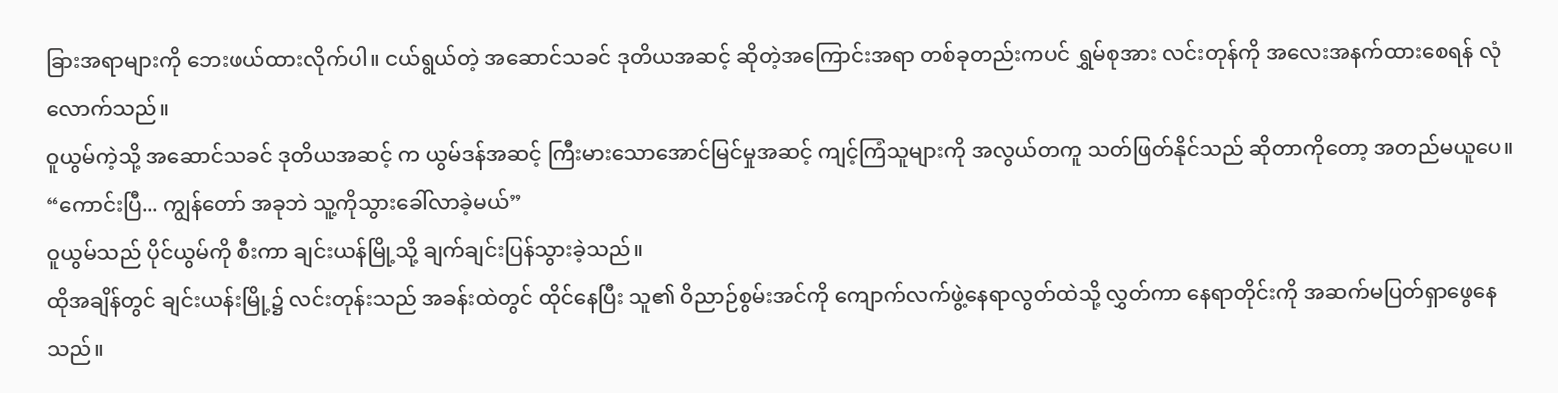ခြားအရာများကို ဘေးဖယ်ထားလိုက်ပါ။ ငယ်ရွယ်တဲ့ အဆောင်သခင် ဒုတိယအဆင့် ဆိုတဲ့အကြောင်းအရာ တစ်ခုတည်းကပင် ရွှမ်စုအား လင်းတုန်ကို အလေးအနက်ထားစေရန် လုံလောက်သည်။
ဝူယွမ်ကဲ့သို့ အဆောင်သခင် ဒုတိယအဆင့် က ယွမ်ဒန်အဆင့် ကြီးမားသောအောင်မြင်မှုအဆင့် ကျင့်ကြံသူများကို အလွယ်တကူ သတ်ဖြတ်နိုင်သည် ဆိုတာကိုတော့ အတည်မယူပေ။
“ကောင်းပြီ... ကျွန်တော် အခုဘဲ သူ့ကိုသွားခေါ်လာခဲ့မယ်”
ဝူယွမ်သည် ပိုင်ယွမ်ကို စီးကာ ချင်းယန်မြို့သို့ ချက်ချင်းပြန်သွားခဲ့သည်။
ထိုအချိန်တွင် ချင်းယန်းမြို့၌ လင်းတုန်းသည် အခန်းထဲတွင် ထိုင်နေပြီး သူ၏ ဝိညာဉ်စွမ်းအင်ကို ကျောက်လက်ဖွဲ့နေရာလွတ်ထဲသို့ လွှတ်ကာ နေရာတိုင်းကို အဆက်မပြတ်ရှာဖွေနေသည်။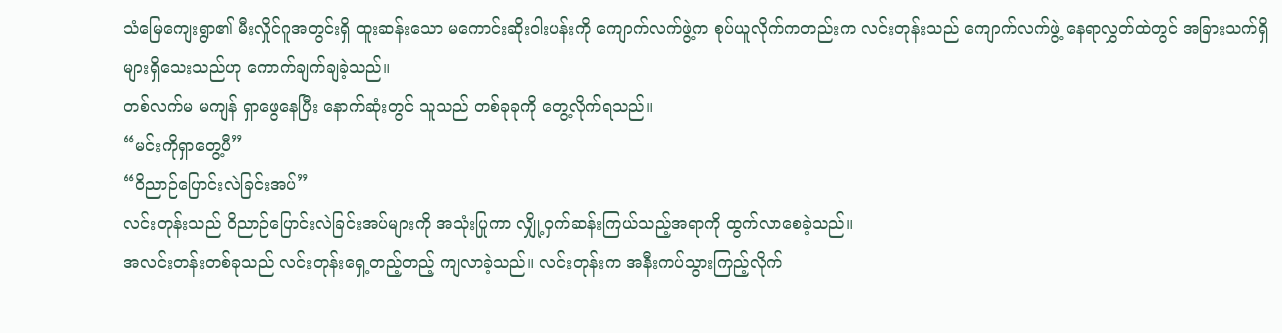သံမြေကျေးရွာ၏ မီးလှိုင်ဂူအတွင်းရှိ ထူးဆန်းသော မကောင်းဆိုးဝါးပန်းကို ကျောက်လက်ဖွဲ့က စုပ်ယူလိုက်ကတည်းက လင်းတုန်းသည် ကျောက်လက်ဖွဲ့ နေရာလွှတ်ထဲတွင် အခြားသက်ရှိများရှိသေးသည်ဟု ကောက်ချက်ချခဲ့သည်။
တစ်လက်မ မကျန် ရှာဖွေနေပြီး နောက်ဆုံးတွင် သူသည် တစ်ခုခုကို တွေ့လိုက်ရသည်။
“မင်းကိုရှာတွေ့ပီ”
“ဝိညာဉ်ပြောင်းလဲခြင်းအပ်”
လင်းတုန်းသည် ဝိညာဉ်ပြောင်းလဲခြင်းအပ်များကို အသုံးပြုကာ လျှို့ဝှက်ဆန်းကြယ်သည့်အရာကို ထွက်လာစေခဲ့သည်။
အလင်းတန်းတစ်ခုသည် လင်းတုန်းရှေ့တည့်တည့် ကျလာခဲ့သည်။ လင်းတုန်းက အနီးကပ်သွားကြည့်လိုက်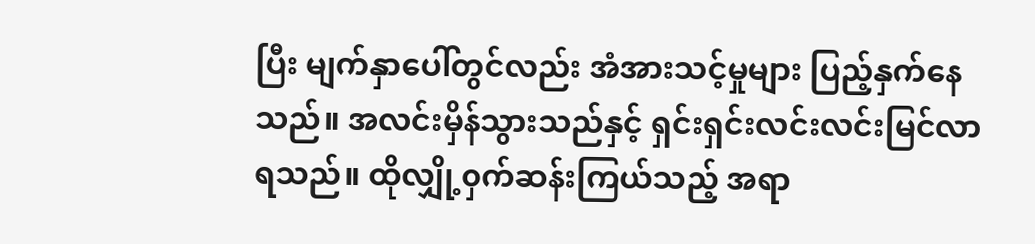ပြီး မျက်နှာပေါ်တွင်လည်း အံအားသင့်မှုများ ပြည့်နှက်နေသည်။ အလင်းမှိန်သွားသည်နှင့် ရှင်းရှင်းလင်းလင်းမြင်လာရသည်။ ထိုလျှို့၀ှက်ဆန်းကြယ်သည့် အရာ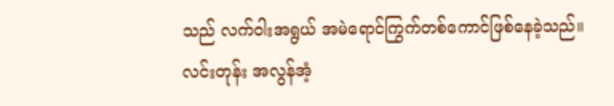သည် လက်ဝါးအရွယ် အမဲရောင်ကြွက်တစ်ကောင်ဖြစ်နေခဲ့သည်။
လင်းတုန်း အလွန်အံ့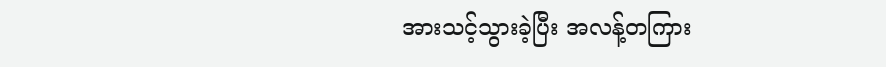အားသင့်သွားခဲ့ပြီး အလန့်တကြား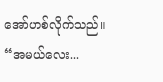အော်ဟစ်လိုက်သည်။
“အမယ်လေး...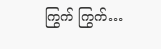ကြွက် ကြွက်…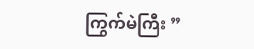ကြွက်မဲကြီး ”